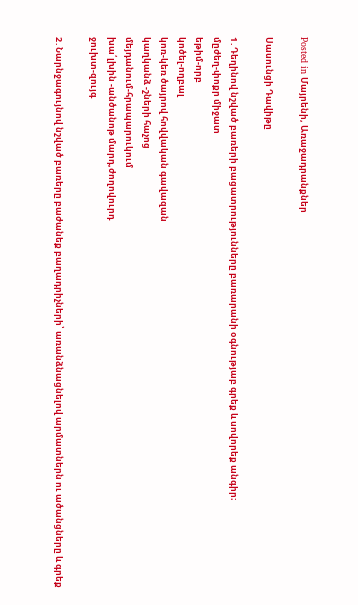Posted in Մայրենի, Առաջադրանքներ

Սասունցի Դավիթը

1․Դեղինով նշված բառերի բացատրությունները բառարանի օգնությաբ գրեք և սովորեք անգիր։
մըժեղ-փոքր միջատ
եթիմ-որբ
կոծել-ողբալ
կոռ-կեռ ծայրով հովվական գավազան
կաղկանձ -շների հաչոց
մեյդանում-հրապարուկում
խա՛լխին -անծանոթ մարդ,ժողովուրդ
ջուխտ-զույգ

2․Նարնջագույնով նշված բառերը բաժանեք բաղադրիչների՝ առանձնացնելով արմատներն ու ածանցները և գրեք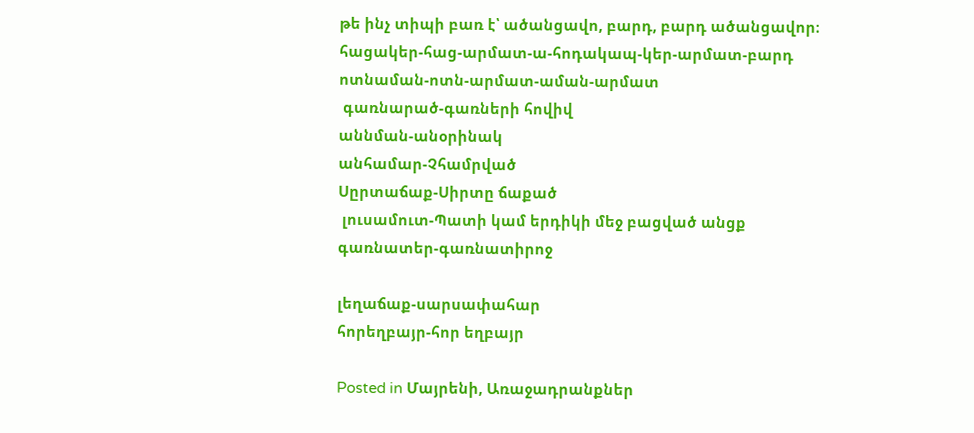թե ինչ տիպի բառ է՝ ածանցավո, բարդ, բարդ ածանցավոր։
հացակեր-հաց-արմատ-ա-հոդակապ-կեր-արմատ-բարդ
ոտնաման-ոտն-արմատ-աման-արմատ
 գառնարած-գառների հովիվ
աննման-անօրինակ
անհամար-Չհամրված
Սըրտաճաք-Սիրտը ճաքած
 լուսամուտ-Պատի կամ երդիկի մեջ բացված անցք
գառնատեր-գառնատիրոջ

լեղաճաք-սարսափահար
հորեղբայր-հոր եղբայր

Posted in Մայրենի, Առաջադրանքներ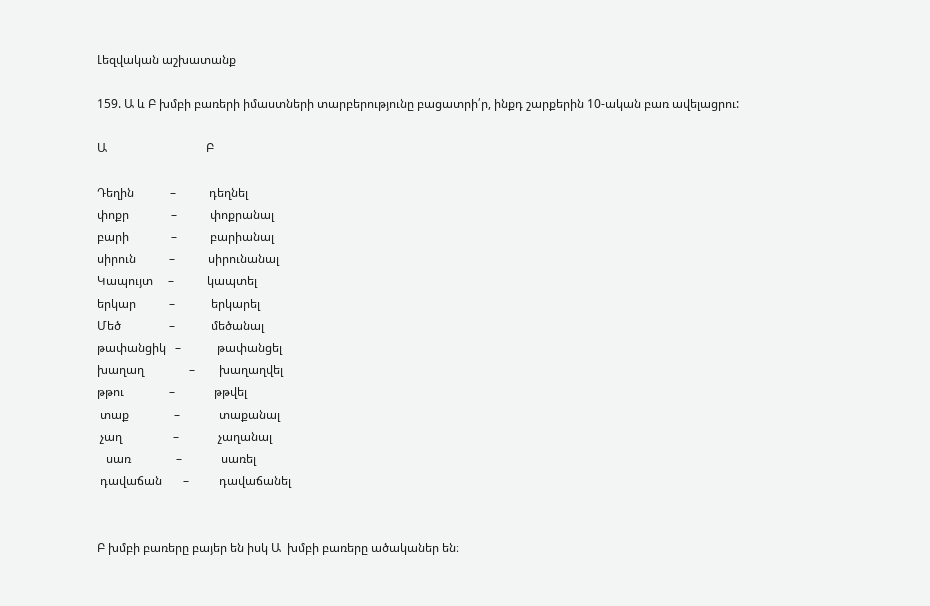Լեզվական աշխատանք

159. Ա և Բ խմբի բառերի իմաստների տարբերությունը բացատրի՛ր, ինքդ շարքերին 10-ական բառ ավելացրու:

Ա                                 Բ

Դեղին            –           դեղնել
փոքր              –           փոքրանալ
բարի              –           բարիանալ
սիրուն           –           սիրունանալ
Կապույտ     –           կապտել
երկար           –            երկարել
Մեծ                –            մեծանալ
թափանցիկ   –            թափանցել
խաղաղ               –        խաղաղվել
թթու               –             թթվել
 տաք               –             տաքանալ
 չաղ                 –             չաղանալ
   սառ               –             սառել
 դավաճան       –          դավաճանել


Բ խմբի բառերը բայեր են իսկ Ա  խմբի բառերը ածականեր են։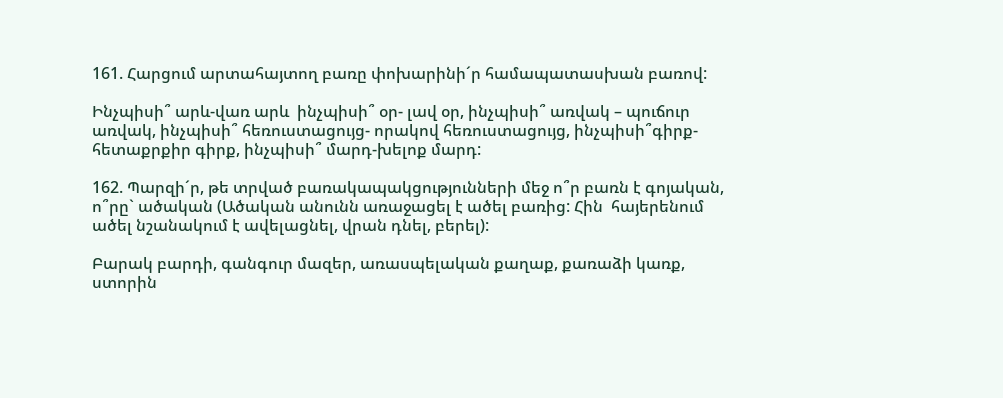161. Հարցում արտահայտող բառը փոխարինի´ր համապատասխան բառով:

Ինչպիսի՞ արև-վառ արև  ինչպիսի՞ օր- լավ օր, ինչպիսի՞ առվակ – պուճուր առվակ, ինչպիսի՞ հեռուստացույց- որակով հեռուստացույց, ինչպիսի՞գիրք-հետաքրքիր գիրք, ինչպիսի՞ մարդ-խելոք մարդ:

162. Պարզի´ր, թե տրված բառակապակցությունների մեջ ո՞ր բառն է գոյական, ո՞րը` ածական (Ածական անունն առաջացել է ածել բառից: Հին  հայերենում ածել նշանակում է ավելացնել, վրան դնել, բերել):

Բարակ բարդի, գանգուր մազեր, առասպելական քաղաք, քառաձի կառք, ստորին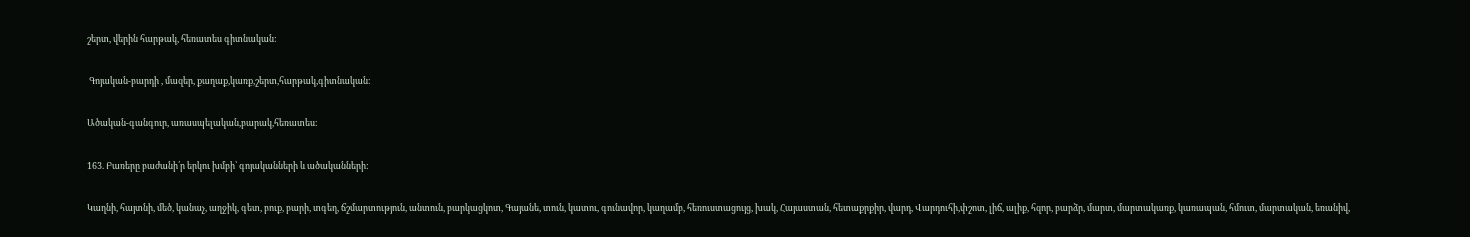շերտ, վերին հարթակ, հեռատես գիտնական:

 Գոյական-բարդի , մազեր, քաղաք,կառք,շերտ,հարթակ,գիտնական։

Ածական-գանգուր, առասպելական,բարակ,հեռատես։

163. Բառերը բաժանի՛ր երկու խմբի՝ գոյականների և ածականների:

Կաղնի, հայտնի, մեծ, կանաչ, աղջիկ, գետ, բուք, բարի, տգեղ, ճշմարտություն, անտուն, բարկացկոտ, Գայանե, տուն, կատու, գունավոր, կաղամբ, հեռուստացույց, խակ, Հայաստան, հետաքրքիր, վարդ, Վարդուհի,փշոտ, լիճ, ալիք, հզոր, բարձր, մարտ, մարտակառք, կառապան, հմուտ, մարտական, եռանիվ,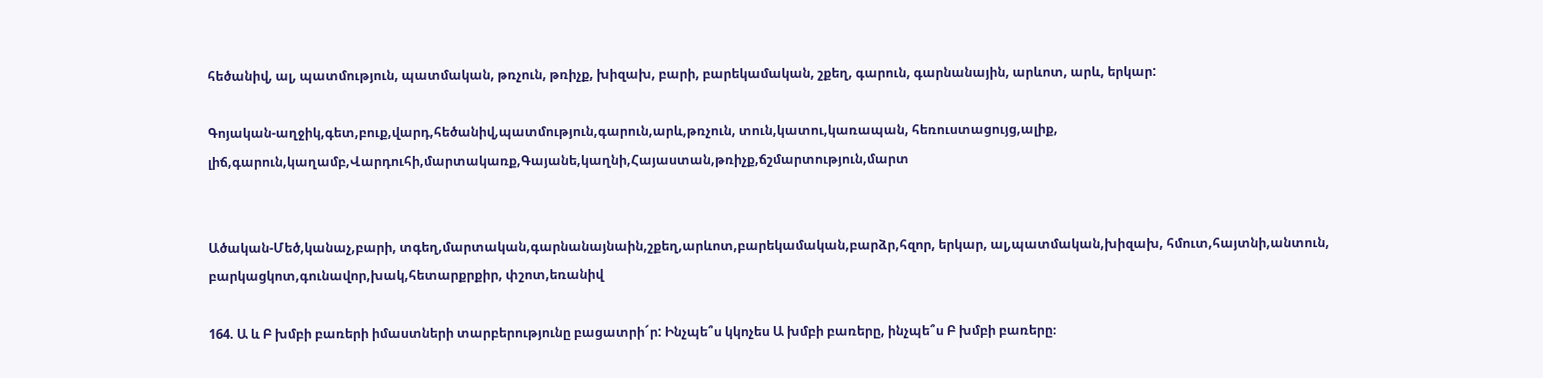հեծանիվ, ալ, պատմություն, պատմական, թռչուն, թռիչք, խիզախ, բարի, բարեկամական, շքեղ, գարուն, գարնանային, արևոտ, արև, երկար:

Գոյական-աղջիկ,գետ,բուք,վարդ,հեծանիվ,պատմություն,գարուն,արև,թռչուն, տուն,կատու,կառապան, հեռուստացույց,ալիք, լիճ,գարուն,կաղամբ,Վարդուհի,մարտակառք,Գայանե,կաղնի,Հայաստան,թռիչք,ճշմարտություն,մարտ


Ածական-Մեծ,կանաչ,բարի, տգեղ,մարտական,գարնանայնաին,շքեղ,արևոտ,բարեկամական,բարձր,հզոր, երկար, ալ,պատմական,խիզախ, հմուտ,հայտնի,անտուն, բարկացկոտ,գունավոր,խակ,հետարքրքիր, փշոտ,եռանիվ

164. Ա և Բ խմբի բառերի իմաստների տարբերությունը բացատրի´ր: Ինչպե՞ս կկոչես Ա խմբի բառերը, ինչպե՞ս Բ խմբի բառերը։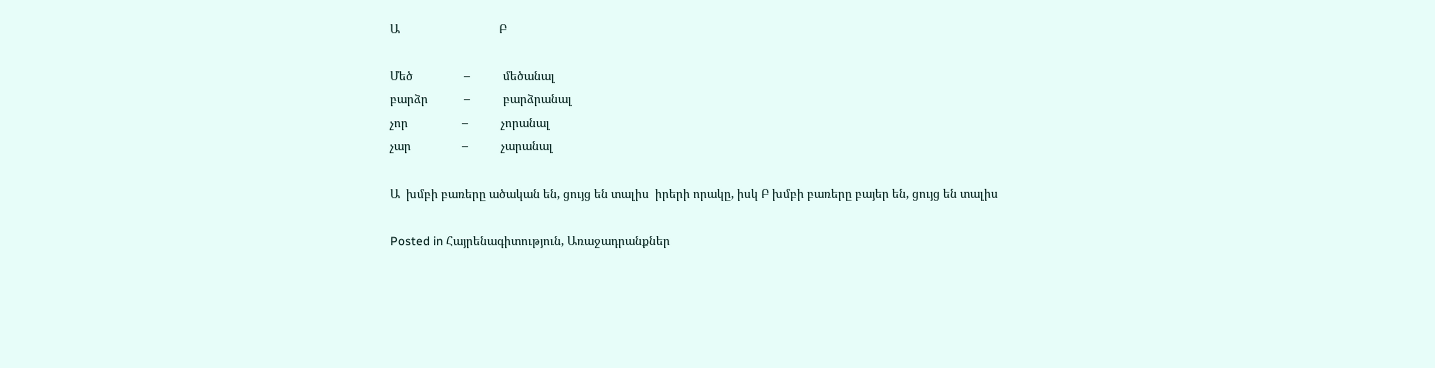Ա                                 Բ

Մեծ                 –           մեծանալ
բարձր            –           բարձրանալ
չոր                  –           չորանալ
չար                 –           չարանալ

Ա  խմբի բառերը ածական են, ցույց են տալիս  իրերի որակը, իսկ Բ խմբի բառերը բայեր են, ցույց են տալիս

Posted in Հայրենագիտություն, Առաջադրանքներ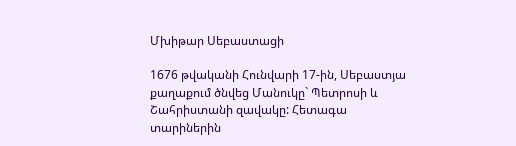Մխիթար Սեբաստացի

1676 թվականի Հունվարի 17-ին, Սեբաստյա քաղաքում ծնվեց Մանուկը` Պետրոսի և Շահրիստանի զավակը: Հետագա տարիներին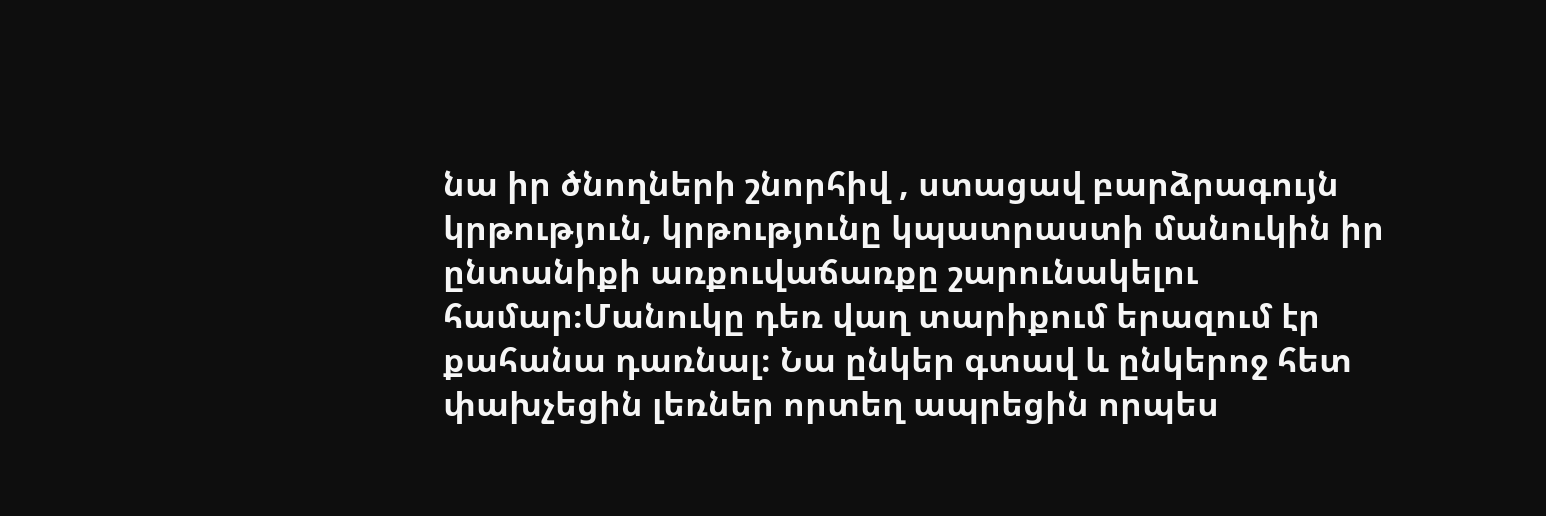նա իր ծնողների շնորհիվ , ստացավ բարձրագույն կրթություն, կրթությունը կպատրաստի մանուկին իր ընտանիքի առքուվաճառքը շարունակելու համար։Մանուկը դեռ վաղ տարիքում երազում էր քահանա դառնալ։ Նա ընկեր գտավ և ընկերոջ հետ փախչեցին լեռներ որտեղ ապրեցին որպես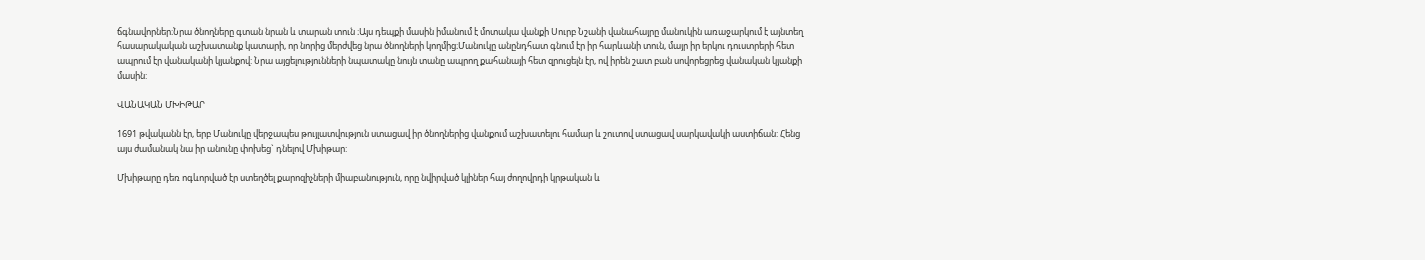ճգնավորներ։Նրա ծնողները գտան նրան և տարան տուն ։Այս դեպքի մասին իմանում է մոտակա վանքի Սուրբ Նշանի վանահայրը մանուկին առաջարկում է այնտեղ հասարակական աշխատանք կատարի, որ նորից մերժվեց նրա ծնողների կողմից։Մանուկը անընդհատ գնում էր իր հարևանի տուն, մայր իր երկու դուստրերի հետ ապրում էր վանականի կյանքով: Նրա այցելությունների նպատակը նույն տանը ապրող քահանայի հետ զրուցելն էր, ով իրեն շատ բան սովորեցրեց վանական կյանքի մասին:

ՎԱՆԱԿԱՆ ՄԽԻԹԱՐ

1691 թվականն էր, երբ Մանուկը վերջապես թույլատվություն ստացավ իր ծնողներից վանքում աշխատելու համար և շուտով ստացավ սարկավակի աստիճան: Հենց այս ժամանակ նա իր անունը փոխեց` դնելով Մխիթար:

Մխիթարը դեռ ոգևորված էր ստեղծել քարոզիչների միաբանություն, որը նվիրված կլիներ հայ ժողովրդի կրթական և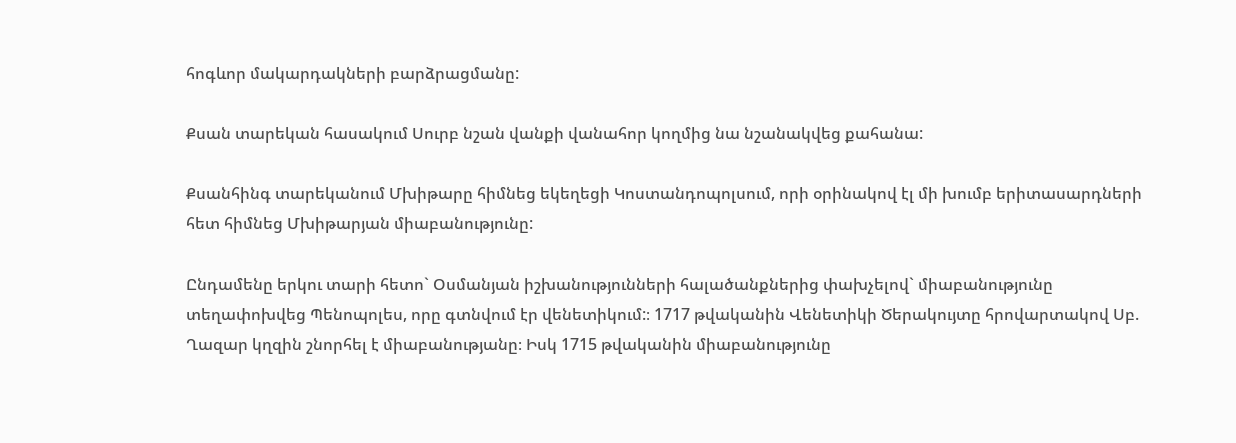հոգևոր մակարդակների բարձրացմանը:

Քսան տարեկան հասակում Սուրբ նշան վանքի վանահոր կողմից նա նշանակվեց քահանա:

Քսանհինգ տարեկանում Մխիթարը հիմնեց եկեղեցի Կոստանդոպոլսում, որի օրինակով էլ մի խումբ երիտասարդների հետ հիմնեց Մխիթարյան միաբանությունը:

Ընդամենը երկու տարի հետո` Օսմանյան իշխանությունների հալածանքներից փախչելով` միաբանությունը տեղափոխվեց Պենոպոլես, որը գտնվում էր վենետիկում:։ 1717 թվականին Վենետիկի Ծերակույտը հրովարտակով Սբ. Ղազար կղզին շնորհել է միաբանությանը։ Իսկ 1715 թվականին միաբանությունը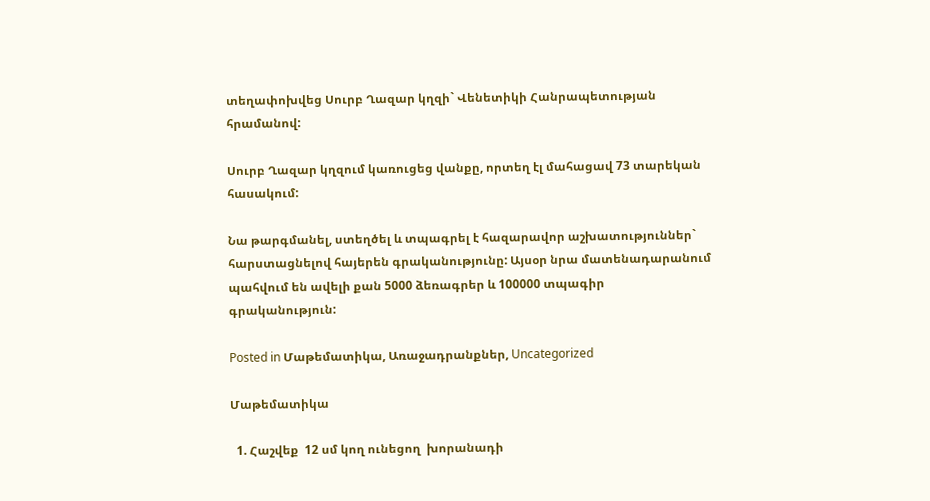տեղափոխվեց Սուրբ Ղազար կղզի` Վենետիկի Հանրապետության հրամանով:

Սուրբ Ղազար կղզում կառուցեց վանքը, որտեղ էլ մահացավ 73 տարեկան հասակում:

Նա թարգմանել, ստեղծել և տպագրել է հազարավոր աշխատություններ` հարստացնելով հայերեն գրականությունը: Այսօր նրա մատենադարանում պահվում են ավելի քան 5000 ձեռագրեր և 100000 տպագիր գրականություն:

Posted in Մաթեմատիկա, Առաջադրանքներ, Uncategorized

Մաթեմատիկա

  1. Հաշվեք  12 սմ կող ունեցող  խորանադի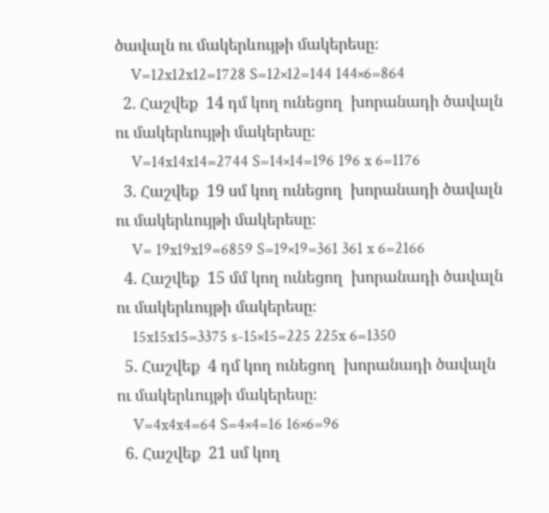ծավալն ու մակերևույթի մակերեսը։
    V=12x12x12=1728 S=12×12=144 144×6=864
  2. Հաշվեք  14 դմ կող ունեցող  խորանադի ծավալն ու մակերևույթի մակերեսը։
    V=14x14x14=2744 S=14×14=196 196 x 6=1176
  3. Հաշվեք  19 սմ կող ունեցող  խորանադի ծավալն ու մակերևույթի մակերեսը։
    V= 19x19x19=6859 S=19×19=361 361 x 6=2166
  4. Հաշվեք  15 մմ կող ունեցող  խորանադի ծավալն ու մակերևույթի մակերեսը։
    15x15x15=3375 s-15×15=225 225x 6=1350
  5. Հաշվեք  4 դմ կող ունեցող  խորանադի ծավալն ու մակերևույթի մակերեսը։
    V=4x4x4=64 S=4×4=16 16×6=96
  6. Հաշվեք  21 սմ կող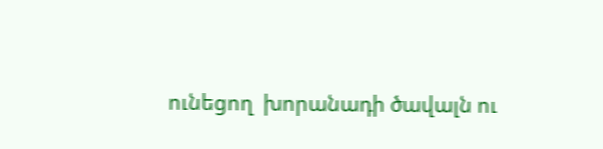ունեցող  խորանադի ծավալն ու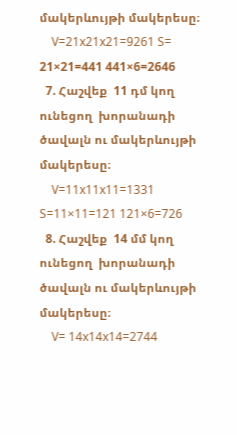մակերևույթի մակերեսը։
    V=21x21x21=9261 S= 21×21=441 441×6=2646
  7. Հաշվեք  11 դմ կող ունեցող  խորանադի ծավալն ու մակերևույթի մակերեսը։
    V=11x11x11=1331 S=11×11=121 121×6=726
  8. Հաշվեք  14 մմ կող ունեցող  խորանադի ծավալն ու մակերևույթի մակերեսը։
    V= 14x14x14=2744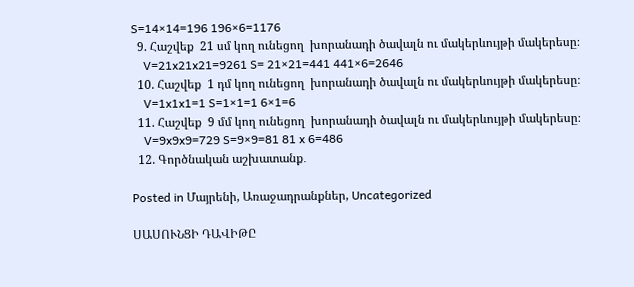S=14×14=196 196×6=1176
  9. Հաշվեք  21 սմ կող ունեցող  խորանադի ծավալն ու մակերևույթի մակերեսը։
    V=21x21x21=9261 S= 21×21=441 441×6=2646
  10. Հաշվեք  1 դմ կող ունեցող  խորանադի ծավալն ու մակերևույթի մակերեսը։
    V=1x1x1=1 S=1×1=1 6×1=6
  11. Հաշվեք  9 մմ կող ունեցող  խորանադի ծավալն ու մակերևույթի մակերեսը։
    V=9x9x9=729 S=9×9=81 81 x 6=486
  12. Գործնական աշխատանք․

Posted in Մայրենի, Առաջադրանքներ, Uncategorized

ՍԱՍՈՒՆՑԻ ԴԱՎԻԹԸ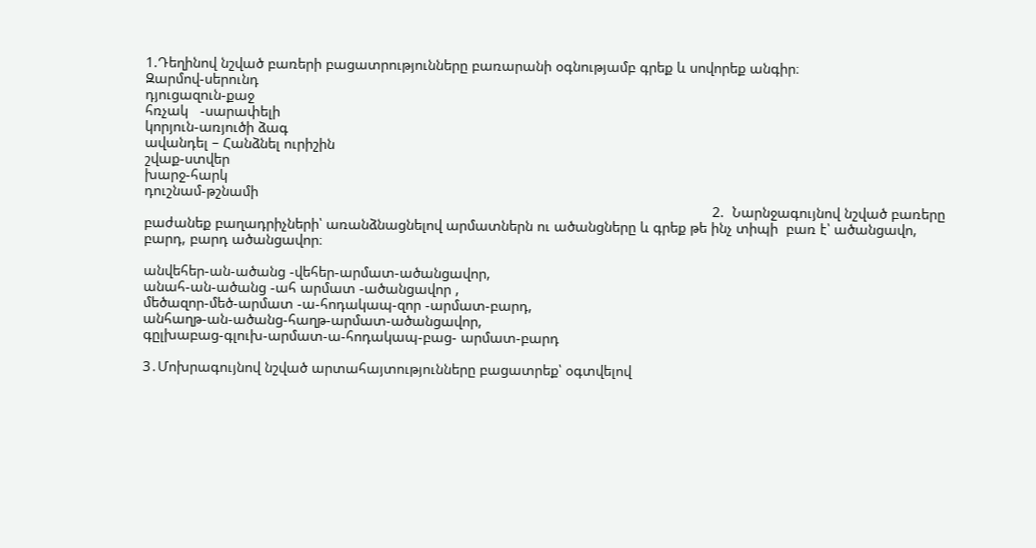1.Դեղինով նշված բառերի բացատրությունները բառարանի օգնությամբ գրեք և սովորեք անգիր։
Զարմով-սերունդ
դյուցազուն-քաջ
հռչակ   -սարափելի
կորյուն-առյուծի ձագ
ավանդել – Հանձնել ուրիշին
շվաք-ստվեր
խարջ-հարկ
դուշնամ-թշնամի
                                                                                                                                              2.  Նարնջագույնով նշված բառերը բաժանեք բաղադրիչների՝ առանձնացնելով արմատներն ու ածանցները և գրեք թե ինչ տիպի  բառ է՝ ածանցավո, բարդ, բարդ ածանցավոր։

անվեհեր-ան-ածանց -վեհեր-արմատ-ածանցավոր,
անահ-ան-ածանց -ահ արմատ -ածանցավոր ,
մեծազոր-մեծ-արմատ -ա-հոդակապ-զոր -արմատ-բարդ,
անհաղթ-ան-ածանց-հաղթ-արմատ-ածանցավոր,
գըլխաբաց-գլուխ-արմատ-ա-հոդակապ-բաց- արմատ-բարդ

3․Մոխրագույնով նշված արտահայտությունները բացատրեք՝ օգտվելով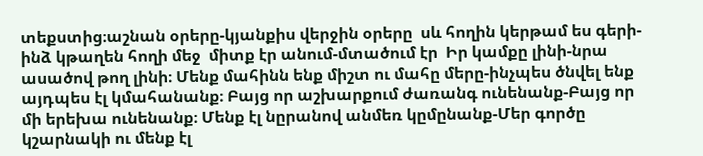տեքստից։աշնան օրերը-կյանքիս վերջին օրերը  սև հողին կերթամ ես գերի-ինձ կթաղեն հողի մեջ  միտք էր անում-մտածում էր  Իր կամքը լինի-նրա ասածով թող լինի։ Մենք մահինն ենք միշտ ու մահը մերը-ինչպես ծնվել ենք այդպես էլ կմահանանք։ Բայց որ աշխարքում ժառանգ ունենանք-Բայց որ մի երեխա ունենանք։ Մենք էլ նըրանով անմեռ կըմընանք-Մեր գործը կշարնակի ու մենք էլ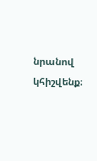նրանով կհիշվենք։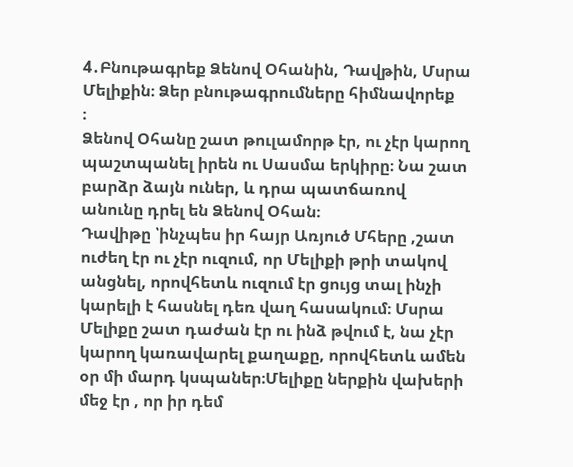4․Բնութագրեք Ձենով Օհանին, Դավթին, Մսրա Մելիքին։ Ձեր բնութագրումները հիմնավորեք
։
Ձենով Օհանը շատ թուլամորթ էր, ու չէր կարող պաշտպանել իրեն ու Սասմա երկիրը։ Նա շատ բարձր ձայն ուներ, և դրա պատճառով անունը դրել են Ձենով Օհան։
Դավիթը ՝ինչպես իր հայր Առյուծ Մհերը ,շատ ուժեղ էր ու չէր ուզում, որ Մելիքի թրի տակով անցնել, որովհետև ուզում էր ցույց տալ ինչի կարելի է հասնել դեռ վաղ հասակում։ Մսրա Մելիքը շատ դաժան էր ու ինձ թվում է, նա չէր կարող կառավարել քաղաքը, որովհետև ամեն օր մի մարդ կսպաներ։Մելիքը ներքին վախերի մեջ էր , որ իր դեմ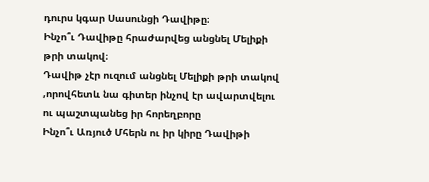դուրս կգար Սասունցի Դավիթը։
Ինչո՞ւ Դավիթը հրաժարվեց անցնել Մելիքի թրի տակով։
Դավիթ չէր ուզում անցնել Մելիքի թրի տակով ,որովհետև նա գիտեր ինչով էր ավարտվելու ու պաշտպանեց իր հորեղբորը
Ինչո՞ւ Առյուծ Մհերն ու իր կիրը Դավիթի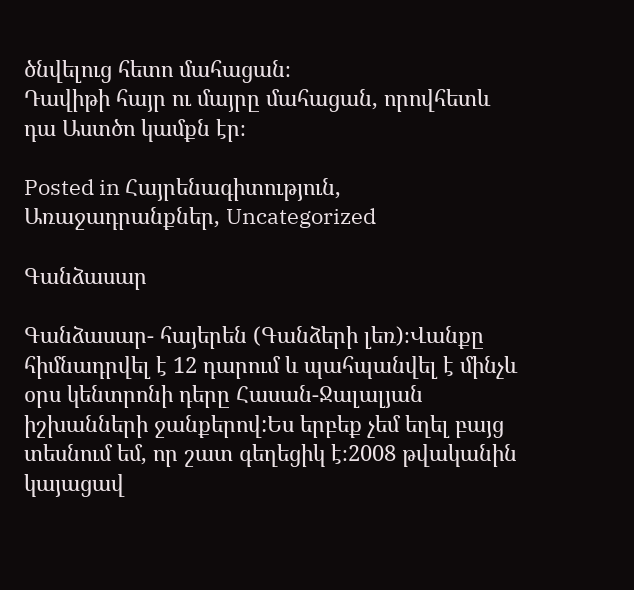ծնվելուց հետո մահացան։
Դավիթի հայր ու մայրը մահացան, որովհետև դա Աստծո կամքն էր։

Posted in Հայրենագիտություն, Առաջադրանքներ, Uncategorized

Գանձասար

Գանձասար- հայերեն (Գանձերի լեռ)։Վանքը հիմնադրվել է 12 դարում և պահպանվել է մինչև օրս կենտրոնի դերը Հասան-Ջալալյան իշխանների ջանքերով:Ես երբեք չեմ եղել բայց տեսնում եմ, որ շատ գեղեցիկ է։2008 թվականին կայացավ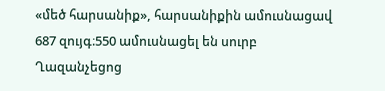«մեծ հարսանիք», հարսանիքին ամուսնացավ 687 զույգ։550 ամուսնացել են սուրբ Ղազանչեցոց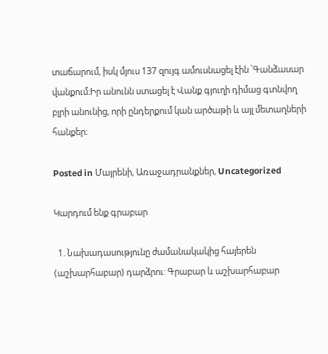տաճարում, իսկ մյուս 137 զույգ ամուսնացել էին ՝Գանձասար վանքում։Իր անունն ստացել է Վանք գյուղի դիմաց գտնվող բլրի անունից, որի ընդերքում կան արծաթի և այլ մետաղների հանքեր։

Posted in Մայրենի, Առաջադրանքներ, Uncategorized

Կարդում ենք գրաբար

  1. Նախադասությունը ժամանակակից հայերեն (աշխարհաբար) դարձրու: Գրաբար և աշխարհաբար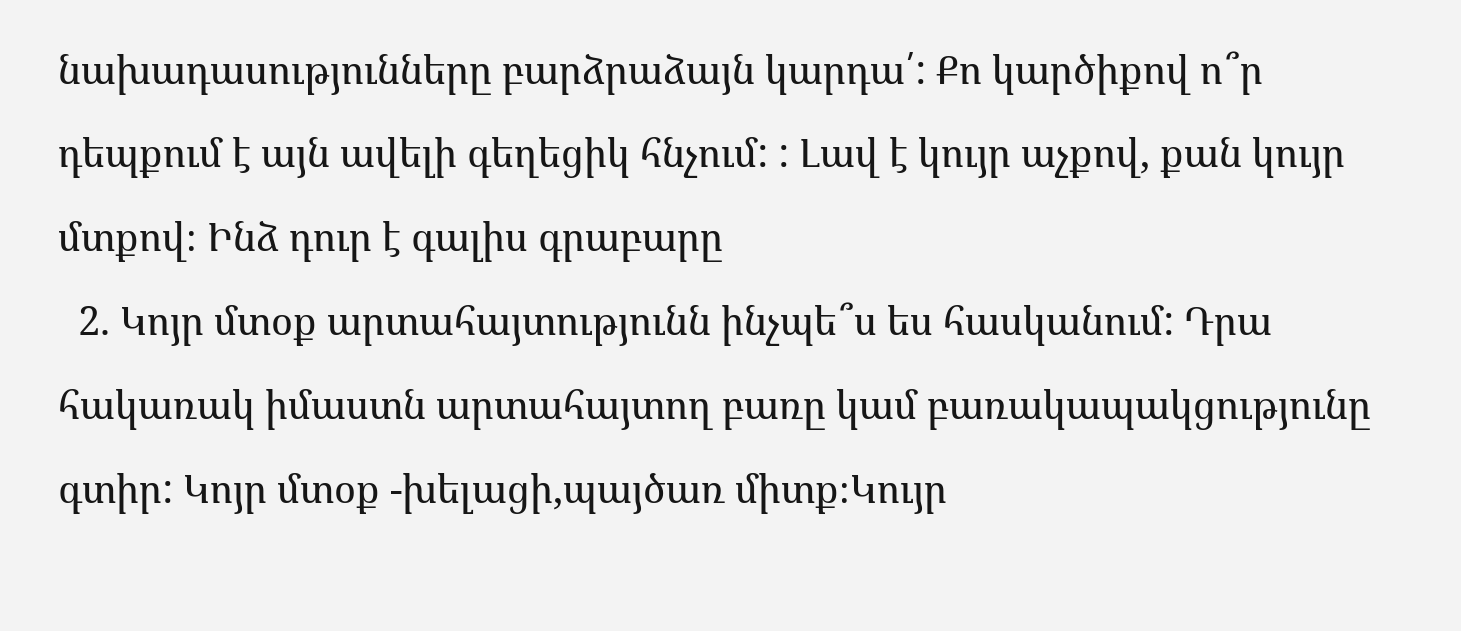նախադասությունները բարձրաձայն կարդա՛: Քո կարծիքով ո՞ր դեպքում է այն ավելի գեղեցիկ հնչում: : Լավ է կույր աչքով, քան կույր մտքով։ Ինձ դուր է գալիս գրաբարը
  2. Կոյր մտօք արտահայտությունն ինչպե՞ս ես հասկանում: Դրա հակառակ իմաստն արտահայտող բառը կամ բառակապակցությունը գտիր: Կոյր մտօք -խելացի,պայծառ միտք։Կույր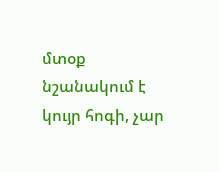մտօք նշանակում է կույր հոգի, չար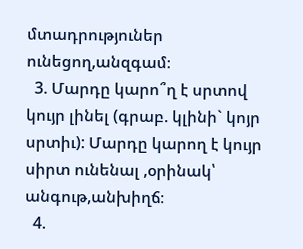մտադրություներ ունեցող,անզգամ։
  3. Մարդը կարո՞ղ է սրտով կույր լինել (գրաբ. կլինի` կոյր սրտիւ): Մարդը կարող է կույր սիրտ ունենալ ,օրինակ՝ անգութ,անխիղճ։
  4.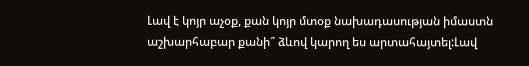Լավ է կոյր աչօք, քան կոյր մտօք նախադասության իմաստն աշխարհաբար քանի՞ ձևով կարող ես արտահայտել:Լավ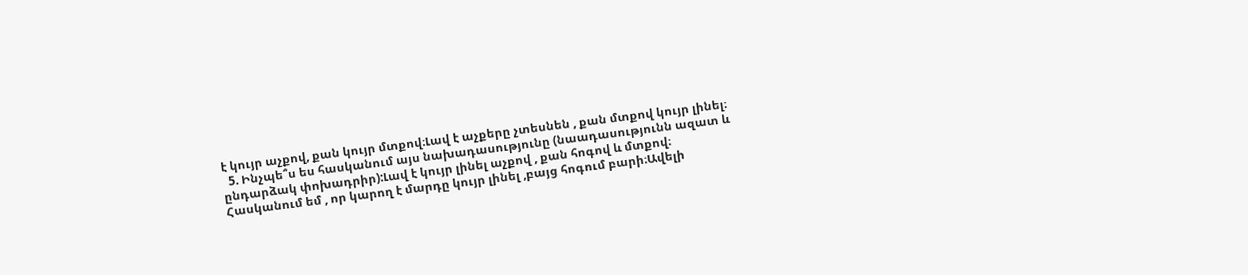է կույր աչքով, քան կույր մտքով։Լավ է աչքերը չտեսնեն , քան մտքով կույր լինել։
  5. Ինչպե՞ս ես հասկանում այս նախադասությունը (նաադասությունն ազատ և ընդարձակ փոխադրիր):Լավ է կույր լինել աչքով , քան հոգով և մտքով։ Հասկանում եմ , որ կարող է մարդը կույր լինել ,բայց հոգում բարի։Ավելի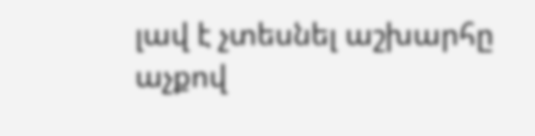լավ է չտեսնել աշխարհը աչքով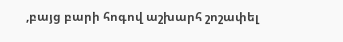,բայց բարի հոգով աշխարհ շոշափել